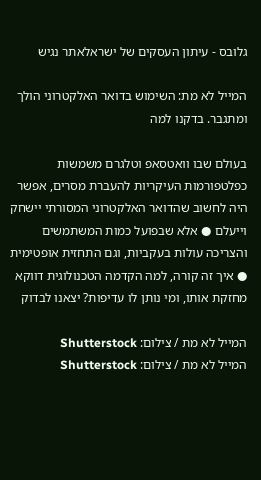גלובס - עיתון העסקים של ישראלאתר נגיש

המייל לא מת: השימוש בדואר האלקטרוני הולך ומתגבר. בדקנו למה

בעולם שבו וואטסאפ וטלגרם משמשות כפלטפורמות העיקריות להעברת מסרים, אפשר היה לחשוב שהדואר האלקטרוני המסורתי יישחק וייעלם ● אלא שבפועל כמות המשתמשים והצריכה עולות בעקביות, וגם התחזית אופטימית ● איך זה קורה, למה הקדמה הטכנולוגית דווקא מחזקת אותו, ומי נותן לו עדיפות? יצאנו לבדוק

המייל לא מת / צילום: Shutterstock
המייל לא מת / צילום: Shutterstock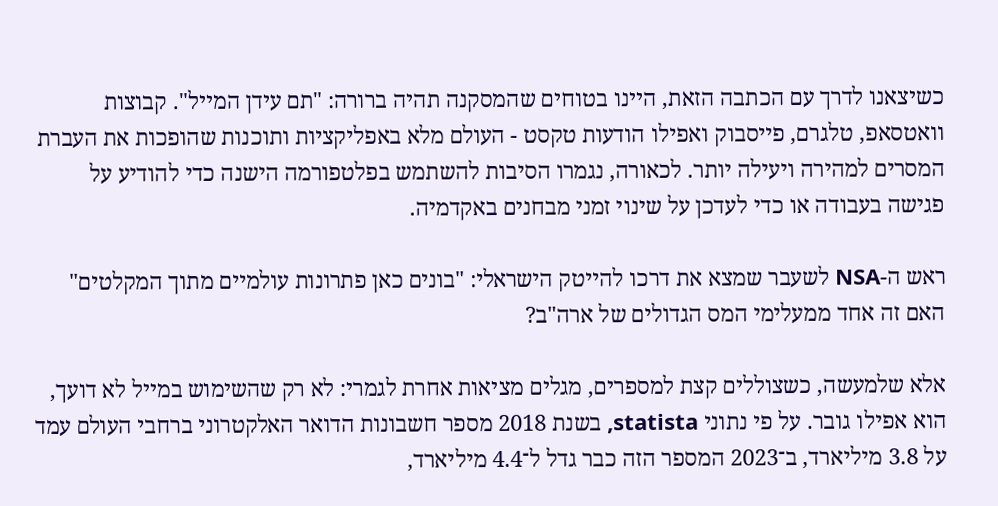כשיצאנו לדרך עם הכתבה הזאת, היינו בטוחים שהמסקנה תהיה ברורה: "תם עידן המייל". קבוצות וואטסאפ, טלגרם, פייסבוק ואפילו הודעות טקסט - העולם מלא באפליקציות ותוכנות שהופכות את העברת המסרים למהירה ויעילה יותר. לכאורה, נגמרו הסיבות להשתמש בפלטפורמה הישנה כדי להודיע על פגישה בעבודה או כדי לעדכן על שינוי זמני מבחנים באקדמיה.

ראש ה-NSA לשעבר שמצא את דרכו להייטק הישראלי: "בונים כאן פתרונות עולמיים מתוך המקלטים"
האם זה אחד ממעלימי המס הגדולים של ארה"ב?

אלא שלמעשה, כשצוללים קצת למספרים, מגלים מציאות אחרת לגמרי: לא רק שהשימוש במייל לא דועך, הוא אפילו גובר. על פי נתוני statista, בשנת 2018 מספר חשבונות הדואר האלקטרוני ברחבי העולם עמד על 3.8 מיליארד, ב־2023 המספר הזה כבר גדל ל־4.4 מיליארד,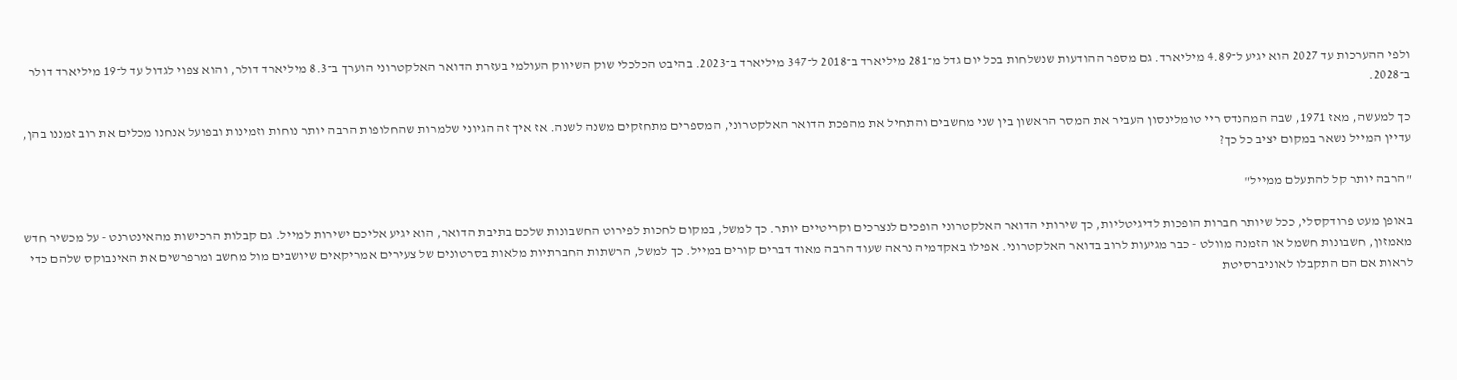ולפי ההערכות עד 2027 הוא יגיע ל־4.89 מיליארד. גם מספר ההודעות שנשלחות בכל יום גדל מ־281 מיליארד ב־2018 ל־347 מיליארד ב־2023. בהיבט הכלכלי שוק השיווק העולמי בעזרת הדואר האלקטרוני הוערך ב־8.3 מיליארד דולר, והוא צפוי לגדול עד ל־19 מיליארד דולר ב־2028.

כך למעשה, מאז 1971, שבה המהנדס ריי טומלינסון העביר את המסר הראשון בין שני מחשבים והתחיל את מהפכת הדואר האלקטרוני, המספרים מתחזקים משנה לשנה. אז איך זה הגיוני שלמרות שהחלופות הרבה יותר נוחות וזמינות ובפועל אנחנו מכלים את רוב זמננו בהן, עדיין המייל נשאר במקום יציב כל כך?

"הרבה יותר קל להתעלם ממייל"

באופן מעט פרודקסלי, ככל שיותר חברות הופכות לדיגיטליות, כך שירותי הדואר האלקטרוני הופכים לנצרכים וקריטיים יותר. כך למשל, במקום לחכות לפירוט החשבונות שלכם בתיבת הדואר, הוא יגיע אליכם ישירות למייל. גם קבלות הרכישות מהאינטרנט - על מכשיר חדש מאמזון, חשבונות חשמל או הזמנה מוולט - כבר מגיעות לרוב בדואר האלקטרוני. אפילו באקדמיה נראה שעוד הרבה מאוד דברים קורים במייל. כך למשל, הרשתות החברתיות מלאות בסרטונים של צעירים אמריקאים שיושבים מול מחשב ומרפרשים את האינבוקס שלהם כדי לראות אם הם התקבלו לאוניברסיטת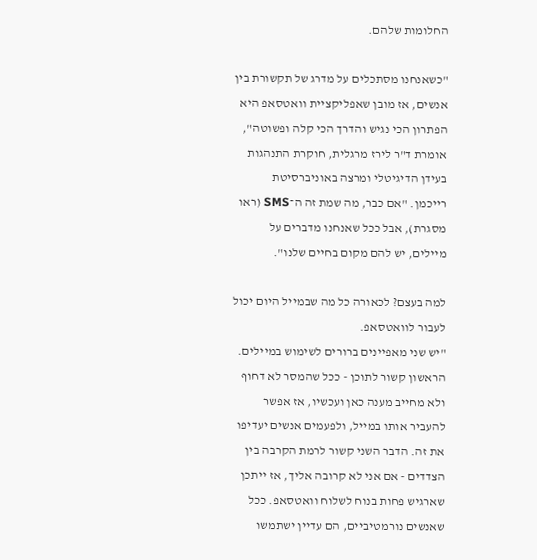החלומות שלהם.

"כשאנחנו מסתכלים על מדרג של תקשורת בין אנשים, אז מובן שאפליקציית וואטסאפ היא הפתרון הכי נגיש והדרך הכי קלה ופשוטה", אומרת ד"ר לירז מרגלית, חוקרת התנהגות בעידן הדיגיטלי ומרצה באוניברסיטת רייכמן. "אם כבר, מה שמת זה ה־SMS (ראו מסגרת), אבל ככל שאנחנו מדברים על מיילים, יש להם מקום בחיים שלנו".

למה בעצם? לכאורה כל מה שבמייל היום יכול לעבור לוואטסאפ.
"יש שני מאפיינים ברורים לשימוש במיילים. הראשון קשור לתוכן - ככל שהמסר לא דחוף ולא מחייב מענה כאן ועכשיו, אז אפשר להעביר אותו במייל, ולפעמים אנשים יעדיפו את זה. הדבר השני קשור לרמת הקרבה בין הצדדים - אם אני לא קרובה אליך, אז ייתכן שארגיש פחות בנוח לשלוח וואטסאפ. ככל שאנשים נורמטיביים, הם עדיין ישתמשו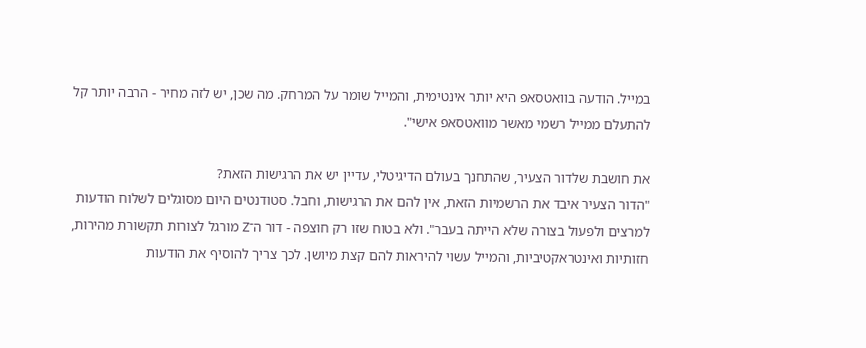במייל. הודעה בוואטסאפ היא יותר אינטימית, והמייל שומר על המרחק. מה שכן, יש לזה מחיר - הרבה יותר קל להתעלם ממייל רשמי מאשר מוואטסאפ אישי".

את חושבת שלדור הצעיר, שהתחנך בעולם הדיגיטלי, עדיין יש את הרגישות הזאת?
"הדור הצעיר איבד את הרשמיות הזאת, אין להם את הרגישות, וחבל. סטודנטים היום מסוגלים לשלוח הודעות למרצים ולפעול בצורה שלא הייתה בעבר". ולא בטוח שזו רק חוצפה - דור ה־Z מורגל לצורות תקשורת מהירות, חזותיות ואינטראקטיביות, והמייל עשוי להיראות להם קצת מיושן. לכך צריך להוסיף את הודעות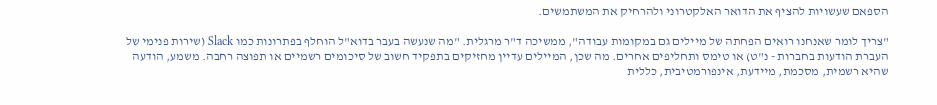הספאם שעשויות להציף את הדואר האלקטרוני ולהרחיק את המשתמשים.

"צריך לומר שאנחנו רואים הפחתה של מיילים גם במקומות עבודה", ממשיכה ד"ר מרגלית. "מה שנעשה בעבר בדוא"ל הוחלף בפתרונות כמו Slack (שירות פנימי של העברת הודעות בחברות - נ"ט) או טימס ותחליפים אחרים. מה שכן, המיילים עדיין מחזיקים בתפקיד חשוב של סיכומים רשמיים או תפוצה רחבה. משמע, הודעה שהיא רשמית, מסכמת, מיידעת, אינפורמטיבית, כללית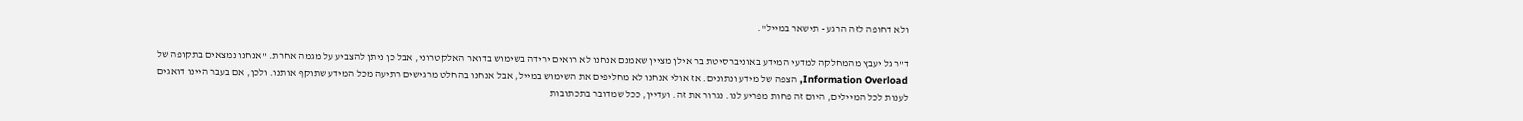ולא דחופה לזה הרגע - תישאר במייל".

ד"ר גל יעבץ מהמחלקה למדעי המידע באוניברסיטת בר אילן מציין שאמנם אנחנו לא רואים ירידה בשימוש בדואר האלקטרוני, אבל כן ניתן להצביע על מגמה אחרת. "אנחנו נמצאים בתקופה של Information Overload, הצפה של מידע ונתונים. אז אולי אנחנו לא מחליפים את השימוש במייל, אבל אנחנו בהחלט מרגישים רתיעה מכל המידע שתוקף אותנו. ולכן, אם בעבר היינו דואגים לענות לכל המיילים, היום זה פחות מפריע לנו. נגרור את זה. ועדיין, ככל שמדובר בתכתובות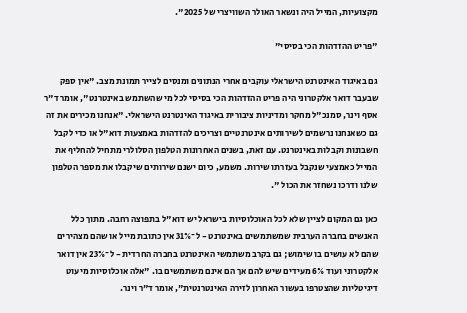מקצועיות, המייל היה ונשאר האולר השוויצרי של 2025".

"פריט ההזדהות הכי בסיסי"

גם באיגוד האינטרנט הישראלי עוקבים אחרי הנתונים ומנסים לצייר תמונת מצב. "אין ספק שבעבר דואר אלקטרוני היה פריט ההזדהות הכי בסיסי לכל מי שהשתמש באינטרנט", אומר ד"ר אסף וינר, סמנכ"ל מחקר ומדיניות ציבורית באיגוד האינטרנט הישראלי. "אנחנו מכירים את זה גם כשאנחנו נרשמים לשירותים אינטרנטיים וצריכים להזדהות באמצעות דוא"ל או כדי לקבל חשבונות וקבלות באינטרנט. עם זאת, בשנים האחרונות הטלפון הסלולרי מתחיל להחליף את המייל כאמצעי שנקבל בעזרתו שירות. משמע, כיום ישנם שירותים שיקבלו את מספר הטלפון שלנו ודרכו נשחזר את הכול ".

כאן גם המקום לציין שלא לכל האוכלוסיות בישראל יש דוא"ל בתפוצה רחבה. מתוך כלל האנשים בחברה הערבית שמשתמשים באינטרנט - ל־31% אין כתובת מייל או שהם מצהירים שהם לא עושים בו שימוש; גם בקרב משתמשי האינטרנט בחברה החרדית - ל־23% אין דואר אלקטרוני ועוד 6% מעידים שיש להם אך הם אינם משתמשים בו. "אלה אוכלוסיות מיעוט דיגיטליות שהצטרפו בעשור האחרון לזירה האינטרנטית", אומר ד"ר וינר.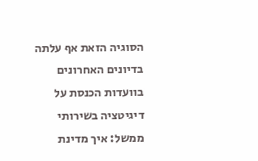הסוגיה הזאת אף עלתה בדיונים האחרונים בוועדות הכנסת על דיגיטציה בשירותי ממשל: איך מדינת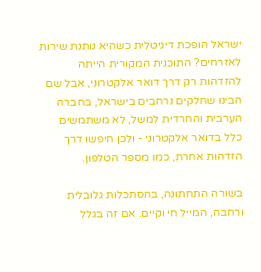ישראל הופכת דיגיטלית כשהיא נותנת שירות לאזרחים? התוכנית המקורית הייתה להזדהות רק דרך דואר אלקטרוני, אבל שם הבינו שחלקים נרחבים בישראל, בחברה הערבית והחרדית למשל, לא משתמשים כלל בדואר אלקטרוני - ולכן חיפשו דרך הזדהות אחרת, כמו מספר הטלפון.

בשורה התחתונה, בהסתכלות גלובלית ורחבה, המייל חי וקיים. אם זה בגלל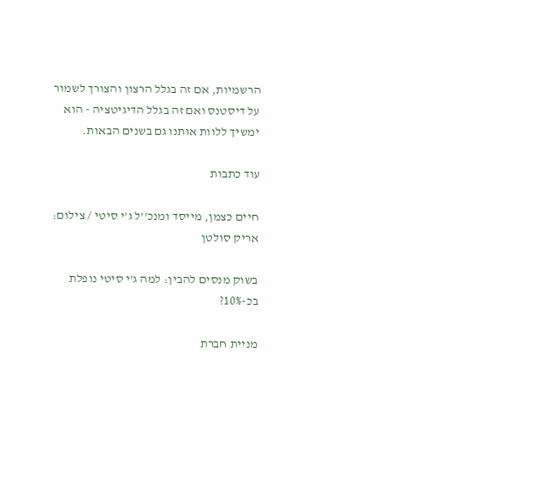הרשמיות, אם זה בגלל הרצון והצורך לשמור על דיסטנס ואם זה בגלל הדיגיטציה - הוא ימשיך ללוות אותנו גם בשנים הבאות.

עוד כתבות

חיים כצמן, מייסד ומנכ''ל ג'י סיטי / צילום: אריק סולטן

בשוק מנסים להבין: למה ג'י סיטי נופלת בכ-10%?

מניית חברת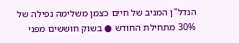הנדל"ן המניב של חיים כצמן משלימה נפילה של 30% מתחילת החודש ● בשוק חוששים מפני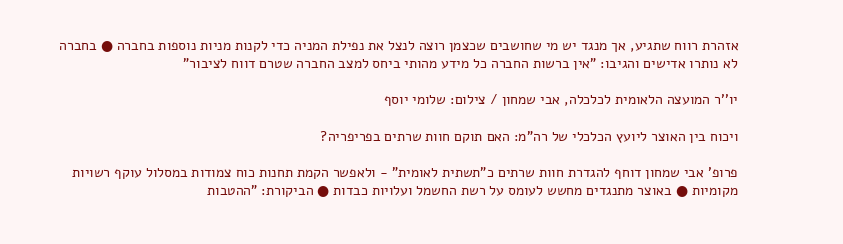אזהרת רווח שתגיע, אך מנגד יש מי שחושבים שכצמן רוצה לנצל את נפילת המניה כדי לקנות מניות נוספות בחברה ● בחברה לא נותרו אדישים והגיבו: "אין ברשות החברה כל מידע מהותי ביחס למצב החברה שטרם דווח לציבור"

יו''ר המועצה הלאומית לכלכלה, אבי שמחון / צילום: שלומי יוסף

ויכוח בין האוצר ליועץ הכלכלי של רה"מ: האם תוקם חוות שרתים בפריפריה?

פרופ' אבי שמחון דוחף להגדרת חוות שרתים כ"תשתית לאומית" - ולאפשר הקמת תחנות כוח צמודות במסלול עוקף רשויות מקומיות ● באוצר מתנגדים מחשש לעומס על רשת החשמל ועלויות כבדות ● הביקורת: "ההטבות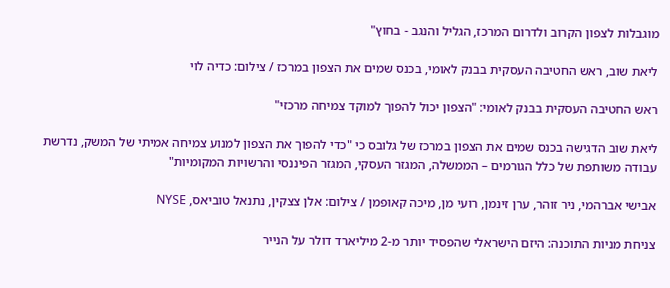מוגבלות לצפון הקרוב ולדרום המרכז, הגליל והנגב - בחוץ"

ליאת שוב, ראש החטיבה העסקית בבנק לאומי, בכנס שמים את הצפון במרכז / צילום: כדיה לוי

ראש החטיבה העסקית בבנק לאומי: "הצפון יכול להפוך למוקד צמיחה מרכזי"

ליאת שוב הדגישה בכנס שמים את הצפון במרכז של גלובס כי "כדי להפוך את הצפון למנוע צמיחה אמיתי של המשק, נדרשת עבודה משותפת של כלל הגורמים – הממשלה, המגזר העסקי, המגזר הפיננסי והרשויות המקומיות"

אבישי אברהמי, ניר זוהר, ערן זינמן, רועי מן, מיכה קאופמן / צילום: אלן צצקין, נתנאל טוביאס, NYSE

צניחת מניות התוכנה: היזם הישראלי שהפסיד יותר מ-2 מיליארד דולר על הנייר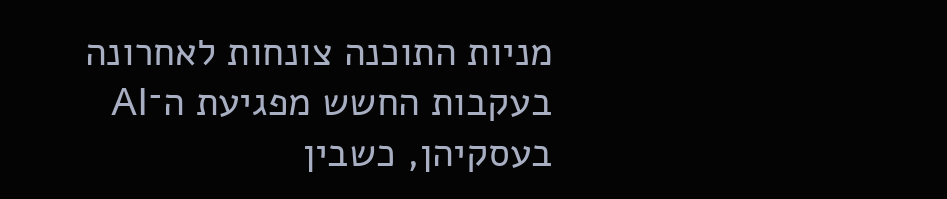מניות התוכנה צונחות לאחרונה בעקבות החשש מפגיעת ה־AI בעסקיהן, כשבין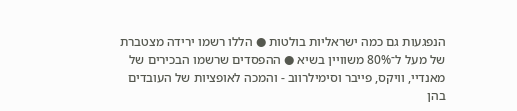הנפגעות גם כמה ישראליות בולטות ● הללו רשמו ירידה מצטברת של מעל ל־80% משוויין בשיא ● ההפסדים שרשמו הבכירים של מאנדיי, וויקס, פייבר וסימילרווב - והמכה לאופציות של העובדים בהן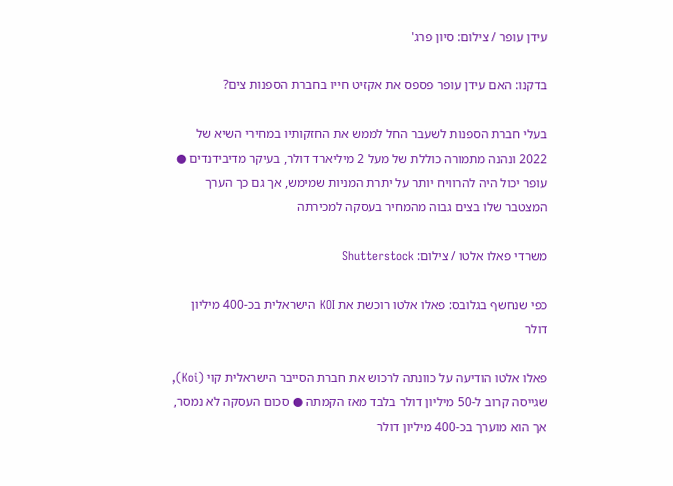עידן עופר / צילום: סיון פרג'

בדקנו: האם עידן עופר פספס את אקזיט חייו בחברת הספנות צים?

בעלי חברת הספנות לשעבר החל לממש את החזקותיו במחירי השיא של 2022 ונהנה מתמורה כוללת של מעל 2 מיליארד דולר, בעיקר מדיבידנדים ● עופר יכול היה להרוויח יותר על יתרת המניות שמימש, אך גם כך הערך המצטבר שלו בצים גבוה מהמחיר בעסקה למכירתה

משרדי פאלו אלטו / צילום: Shutterstock

כפי שנחשף בגלובס: פאלו אלטו רוכשת את KOI הישראלית בכ-400 מיליון דולר

פאלו אלטו הודיעה על כוונתה לרכוש את חברת הסייבר הישראלית קוי (Koi), שגייסה קרוב ל-50 מיליון דולר בלבד מאז הקמתה ● סכום העסקה לא נמסר, אך הוא מוערך בכ-400 מיליון דולר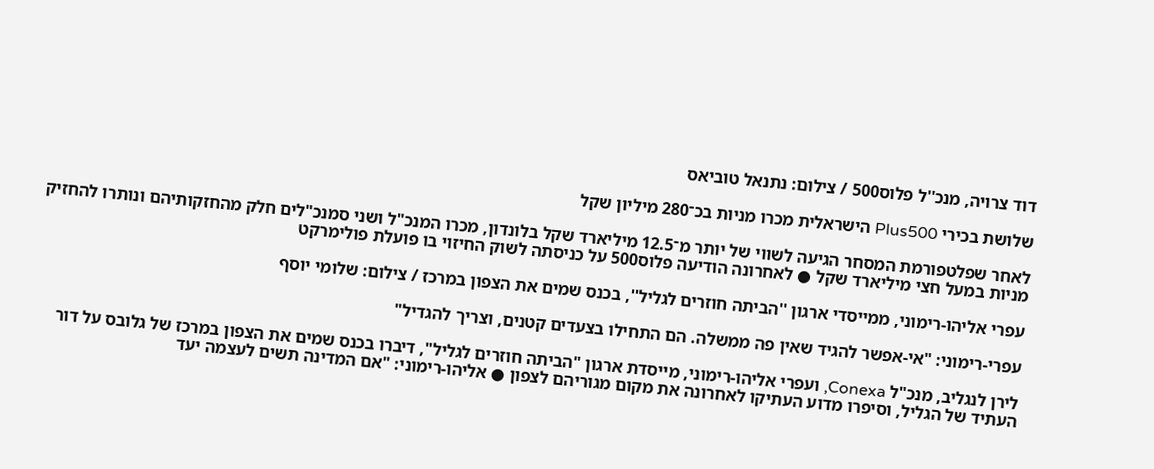דוד צרויה, מנכ''ל פלוס500 / צילום: נתנאל טוביאס

שלושת בכירי Plus500 הישראלית מכרו מניות בכ־280 מיליון שקל

לאחר שפלטפורמת המסחר הגיעה לשווי של יותר מ־12.5 מיליארד שקל בלונדון, מכרו המנכ"ל ושני סמנכ"לים חלק מהחזקותיהם ונותרו להחזיק מניות במעל חצי מיליארד שקל ● לאחרונה הודיעה פלוס500 על כניסתה לשוק החיזוי בו פועלת פולימרקט

עפרי אליהו-רימוני, ממייסדי ארגון ''הביתה חוזרים לגליל'', בכנס שמים את הצפון במרכז / צילום: שלומי יוסף

עפרי-רימוני: "אי-אפשר להגיד שאין פה ממשלה. הם התחילו בצעדים קטנים, וצריך להגדיל"

לירן לנגליב, מנכ"ל Conexa, ועפרי אליהו-רימוני, מייסדת ארגון "הביתה חוזרים לגליל", דיברו בכנס שמים את הצפון במרכז של גלובס על דור העתיד של הגליל, וסיפרו מדוע העתיקו לאחרונה את מקום מגוריהם לצפון ● אליהו-רימוני: "אם המדינה תשים לעצמה יעד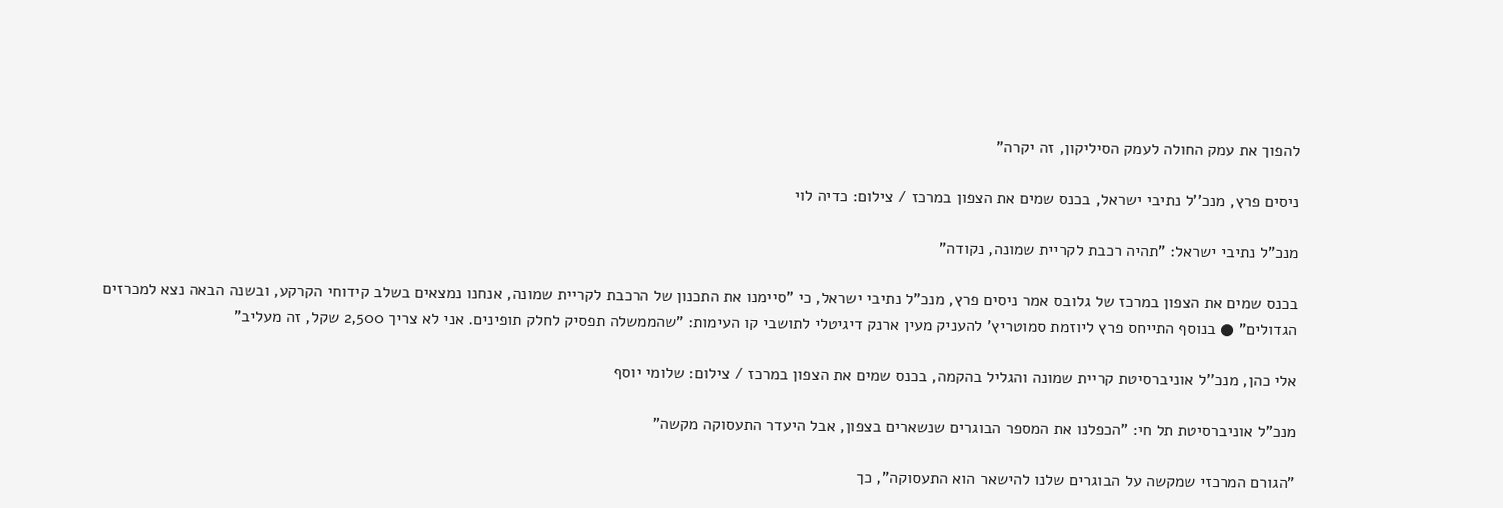להפוך את עמק החולה לעמק הסיליקון, זה יקרה"

ניסים פרץ, מנכ''ל נתיבי ישראל, בכנס שמים את הצפון במרכז / צילום: כדיה לוי

מנכ"ל נתיבי ישראל: "תהיה רכבת לקריית שמונה, נקודה"

בכנס שמים את הצפון במרכז של גלובס אמר ניסים פרץ, מנכ"ל נתיבי ישראל, כי "סיימנו את התכנון של הרכבת לקריית שמונה, אנחנו נמצאים בשלב קידוחי הקרקע, ובשנה הבאה נצא למכרזים הגדולים" ● בנוסף התייחס פרץ ליוזמת סמוטריץ' להעניק מעין ארנק דיגיטלי לתושבי קו העימות: "שהממשלה תפסיק לחלק תופינים. אני לא צריך 2,500 שקל, זה מעליב"

אלי כהן, מנכ''ל אוניברסיטת קריית שמונה והגליל בהקמה, בכנס שמים את הצפון במרכז / צילום: שלומי יוסף

מנכ"ל אוניברסיטת תל חי: "הכפלנו את המספר הבוגרים שנשארים בצפון, אבל היעדר התעסוקה מקשה"

"הגורם המרכזי שמקשה על הבוגרים שלנו להישאר הוא התעסוקה", כך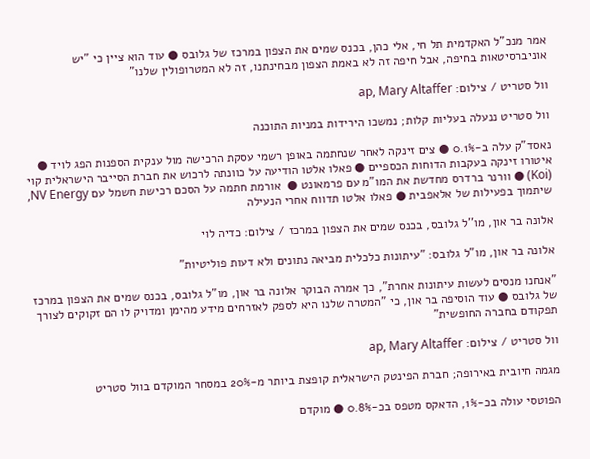אמר מנכ"ל האקדמית תל חי, אלי כהן, בכנס שמים את הצפון במרכז של גלובס ● עוד הוא ציין כי "יש אוניברסיטאות בחיפה, אבל חיפה זה לא באמת הצפון מבחינתנו, זה לא המטרופולין שלנו"

וול סטריט / צילום: ap, Mary Altaffer

וול סטריט ננעלה בעליות קלות; נמשכו הירידות במניות התוכנה

נאסד"ק עלה ב-0.1% ● צים זינקה לאחר שנחתמה באופן רשמי עסקת הרכישה מול ענקית הספנות הפג לויד ● איטורו זינקה בעקבות הדוחות הכספיים ● פאלו אלטו הודיעה על כוונתה לרכוש את חברת הסייבר הישראלית קוי (Koi) ● וורנר ברדרס מחדשת את המו"מ עם פרמאונט ●  אורמת חתמה על הסכם רכישת חשמל עם NV Energy, שיתמוך בפעילות של אלאפבית ● פאלו אלטו תדווח אחרי הנעילה

אלונה בר און, מו''ל גלובס, בכנס שמים את הצפון במרכז / צילום: כדיה לוי

אלונה בר און, מו"ל גלובס: "עיתונות כלכלית מביאה נתונים ולא דעות פוליטיות"

"אנחנו מנסים לעשות עיתונות אחרת", כך אמרה הבוקר אלונה בר און, מו"ל גלובס, בכנס שמים את הצפון במרכז של גלובס ● עוד הוסיפה בר און, כי "המטרה שלנו היא לספק לאזרחים מידע מהימן ומדויק לו הם זקוקים לצורך תפקודם בחברה החופשית"

וול סטריט / צילום: ap, Mary Altaffer

מגמה חיובית באירופה; חברת הפינטק הישראלית קופצת ביותר מ-20% במסחר המוקדם בוול סטריט

הפוטסי עולה בכ-1%, הדאקס מטפס בכ-0.8% ● מוקדם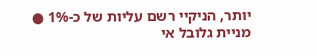יותר, הניקיי רשם עליות של כ-1% ● מניית גלובל אי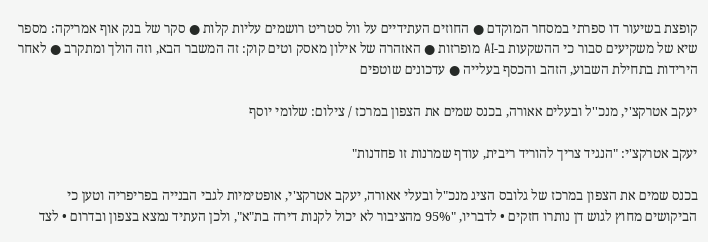קופצת בשיעור דו ספרתי במסחר המוקדם ● החוזים העתידיים על וול סטריט רושמים עליות קלות ● סקר של בנק אוף אמריקה: מספר שיא של משקיעים סבור כי ההשקעות ב-AI מופרזות ● האזהרה של אילון מאסק וטים קוק: זה המשבר הבא, וזה הולך ומתקרב ● לאחר הירידות בתחילת השבוע, הזהב והכסף בעלייה ● עדכונים שוטפים

יעקב אטרקצ'י, מנכ''ל ובעלים אאורה, בכנס שמים את הצפון במרכז / צילום: שלומי יוסף

יעקב אטרקצ'י: "הנגיד צריך להוריד ריבית, עודף שמרנות זו פחדנות"

בכנס שמים את הצפון במרכז של גלובס הציג מנכ"ל ובעלי אאורה, יעקב אטרקצ'י, אופטימיות לגבי הבנייה בפריפריה וטען כי הביקושים מחוץ לגוש דן נותרו חזקים • לדבריו, "95% מהציבור לא יכול לקנות דירה בת"א", ולכן העתיד נמצא בצפון ובדרום • לצד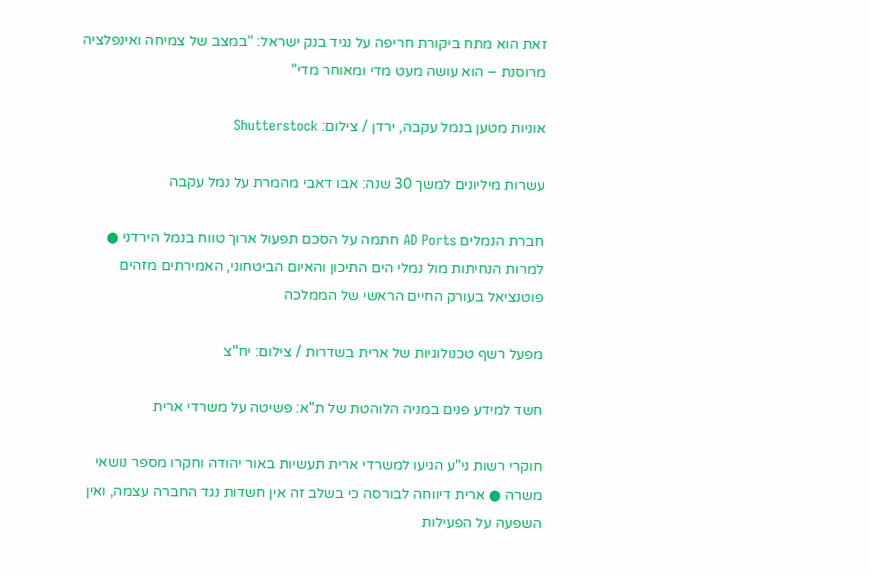זאת הוא מתח ביקורת חריפה על נגיד בנק ישראל: "במצב של צמיחה ואינפלציה מרוסנת – הוא עושה מעט מדי ומאוחר מדי"

אוניות מטען בנמל עקבה, ירדן / צילום: Shutterstock

עשרות מיליונים למשך 30 שנה: אבו דאבי מהמרת על נמל עקבה

חברת הנמלים AD Ports חתמה על הסכם תפעול ארוך טווח בנמל הירדני ● למרות הנחיתות מול נמלי הים התיכון והאיום הביטחוני, האמירתים מזהים פוטנציאל בעורק החיים הראשי של הממלכה

מפעל רשף טכנולוגיות של ארית בשדרות / צילום: יח''צ

חשד למידע פנים במניה הלוהטת של ת"א: פשיטה על משרדי ארית

חוקרי רשות ני"ע הגיעו למשרדי ארית תעשיות באור יהודה וחקרו מספר נושאי משרה ● ארית דיווחה לבורסה כי בשלב זה אין חשדות נגד החברה עצמה, ואין השפעה על הפעילות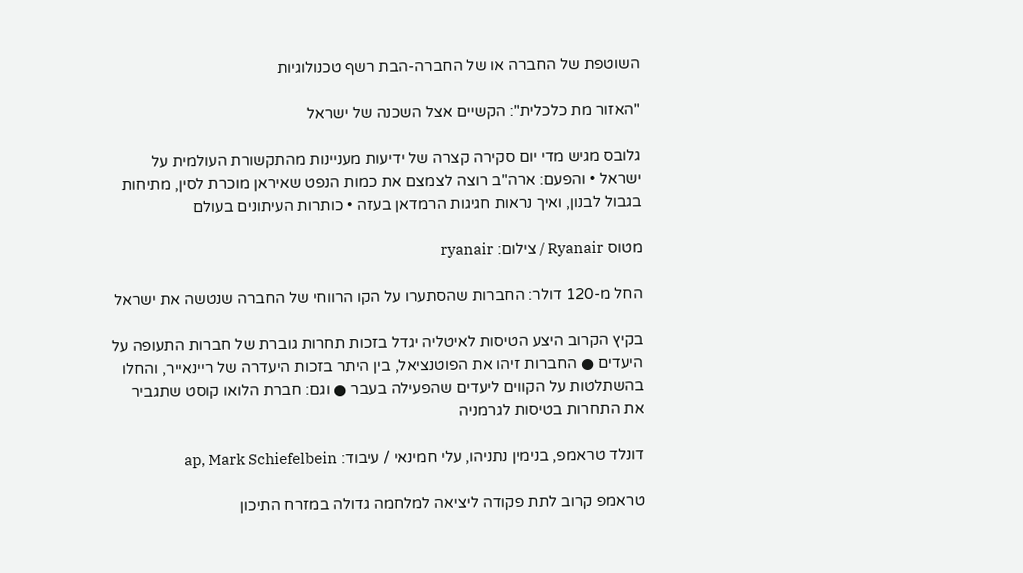השוטפת של החברה או של החברה-הבת רשף טכנולוגיות

"האזור מת כלכלית": הקשיים אצל השכנה של ישראל

גלובס מגיש מדי יום סקירה קצרה של ידיעות מעניינות מהתקשורת העולמית על ישראל • והפעם: ארה"ב רוצה לצמצם את כמות הנפט שאיראן מוכרת לסין, מתיחות בגבול לבנון, ואיך נראות חגיגות הרמדאן בעזה • כותרות העיתונים בעולם

מטוס Ryanair / צילום: ryanair

החל מ-120 דולר: החברות שהסתערו על הקו הרווחי של החברה שנטשה את ישראל

בקיץ הקרוב היצע הטיסות לאיטליה יגדל בזכות תחרות גוברת של חברות התעופה על היעדים ● החברות זיהו את הפוטנציאל, בין היתר בזכות היעדרה של ריינאייר, והחלו בהשתלטות על הקווים ליעדים שהפעילה בעבר ● וגם: חברת הלואו קוסט שתגביר את התחרות בטיסות לגרמניה

דונלד טראמפ, בנימין נתניהו, עלי חמינאי / עיבוד: ap, Mark Schiefelbein

טראמפ קרוב לתת פקודה ליציאה למלחמה גדולה במזרח התיכון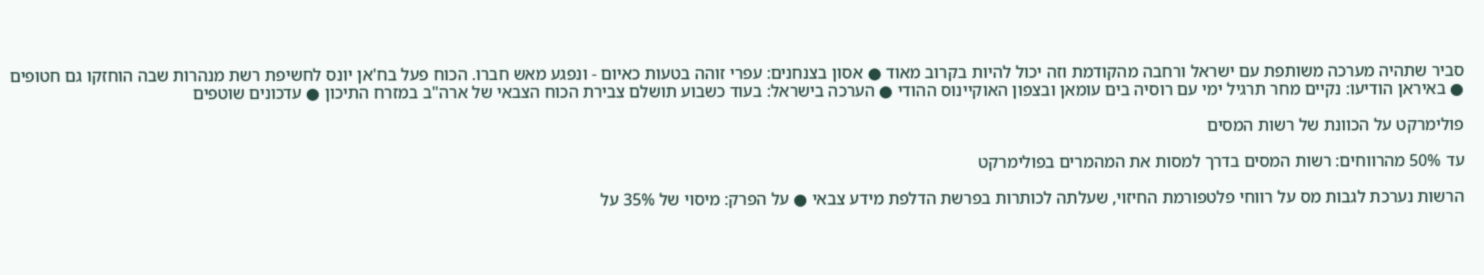סביר שתהיה מערכה משותפת עם ישראל ורחבה מהקודמת וזה יכול להיות בקרוב מאוד ● אסון בצנחנים: עפרי זוהה בטעות כאיום - ונפגע מאש חברו. הכוח פעל בח'אן יונס לחשיפת רשת מנהרות שבה הוחזקו גם חטופים ● באיראן הודיעו: נקיים מחר תרגיל ימי עם רוסיה בים עומאן ובצפון האוקיינוס ההודי ● הערכה בישראל: בעוד כשבוע תושלם צבירת הכוח הצבאי של ארה"ב במזרח התיכון ● עדכונים שוטפים

פולימרקט על הכוונת של רשות המסים

עד 50% מהרווחים: רשות המסים בדרך למסות את המהמרים בפולימרקט

הרשות נערכת לגבות מס על רווחי פלטפורמת החיזוי, שעלתה לכותרות בפרשת הדלפת מידע צבאי ● על הפרק: מיסוי של 35% על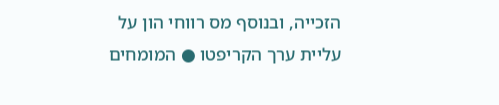הזכייה, ובנוסף מס רווחי הון על עליית ערך הקריפטו ● המומחים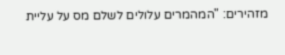מזהירים: "המהמרים עלולים לשלם מס על עליית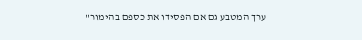ערך המטבע גם אם הפסידו את כספם בהימור"